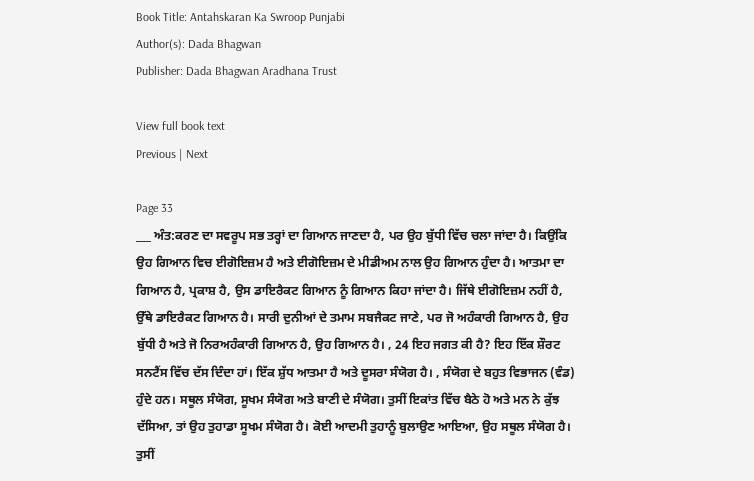Book Title: Antahskaran Ka Swroop Punjabi
Author(s): Dada Bhagwan
Publisher: Dada Bhagwan Aradhana Trust

View full book text
Previous | Next

Page 33
___ ਅੰਤ:ਕਰਣ ਦਾ ਸਵਰੂਪ ਸਭ ਤਰ੍ਹਾਂ ਦਾ ਗਿਆਨ ਜਾਣਦਾ ਹੈ, ਪਰ ਉਹ ਬੁੱਧੀ ਵਿੱਚ ਚਲਾ ਜਾਂਦਾ ਹੈ। ਕਿਉਂਕਿ ਉਹ ਗਿਆਨ ਵਿਚ ਈਗੋਇਜ਼ਮ ਹੈ ਅਤੇ ਈਗੋਇਜ਼ਮ ਦੇ ਮੀਡੀਅਮ ਨਾਲ ਉਹ ਗਿਆਨ ਹੁੰਦਾ ਹੈ। ਆਤਮਾ ਦਾ ਗਿਆਨ ਹੈ, ਪ੍ਰਕਾਸ਼ ਹੈ, ਉਸ ਡਾਇਰੈਕਟ ਗਿਆਨ ਨੂੰ ਗਿਆਨ ਕਿਹਾ ਜਾਂਦਾ ਹੈ। ਜਿੱਥੇ ਈਗੋਇਜ਼ਮ ਨਹੀਂ ਹੈ, ਉੱਥੇ ਡਾਇਰੈਕਟ ਗਿਆਨ ਹੈ। ਸਾਰੀ ਦੁਨੀਆਂ ਦੇ ਤਮਾਮ ਸਬਜੈਕਟ ਜਾਣੇ, ਪਰ ਜੋ ਅਹੰਕਾਰੀ ਗਿਆਨ ਹੈ, ਉਹ ਬੁੱਧੀ ਹੈ ਅਤੇ ਜੋ ਨਿਰਅਹੰਕਾਰੀ ਗਿਆਨ ਹੈ, ਉਹ ਗਿਆਨ ਹੈ। , 24 ਇਹ ਜਗਤ ਕੀ ਹੈ? ਇਹ ਇੱਕ ਸ਼ੌਰਟ ਸਨਟੈਂਸ ਵਿੱਚ ਦੱਸ ਦਿੰਦਾ ਹਾਂ। ਇੱਕ ਸ਼ੁੱਧ ਆਤਮਾ ਹੈ ਅਤੇ ਦੂਸਰਾ ਸੰਯੋਗ ਹੈ। , ਸੰਯੋਗ ਦੇ ਬਹੁਤ ਵਿਭਾਜਨ (ਵੰਡ) ਹੁੰਦੇ ਹਨ। ਸਥੂਲ ਸੰਯੋਗ, ਸੂਖਮ ਸੰਯੋਗ ਅਤੇ ਬਾਣੀ ਦੇ ਸੰਯੋਗ। ਤੁਸੀਂ ਇਕਾਂਤ ਵਿੱਚ ਬੈਠੇ ਹੋ ਅਤੇ ਮਨ ਨੇ ਕੁੱਝ ਦੱਸਿਆ, ਤਾਂ ਉਹ ਤੁਹਾਡਾ ਸੂਖਮ ਸੰਯੋਗ ਹੈ। ਕੋਈ ਆਦਮੀ ਤੁਹਾਨੂੰ ਬੁਲਾਉਣ ਆਇਆ, ਉਹ ਸਥੂਲ ਸੰਯੋਗ ਹੈ। ਤੁਸੀਂ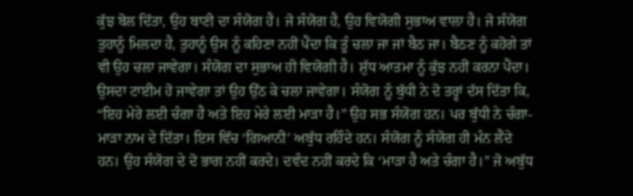ਕੁੱਝ ਬੋਲ ਦਿੱਤਾ, ਉਹ ਬਾਣੀ ਦਾ ਸੰਯੋਗ ਹੈ। ਜੋ ਸੰਯੋਗ ਹੈ, ਉਹ ਵਿਯੋਗੀ ਸੁਭਾਅ ਵਾਲਾ ਹੈ। ਜੋ ਸੰਯੋਗ ਤੁਹਾਨੂੰ ਮਿਲਦਾ ਹੈ, ਤੁਹਾਨੂੰ ਉਸ ਨੂੰ ਕਹਿਣਾ ਨਹੀਂ ਪੈਂਦਾ ਕਿ ਤੂੰ ਚਲਾ ਜਾ ਜਾਂ ਬੈਠ ਜਾ। ਬੈਠਣ ਨੂੰ ਕਹੋਗੇ ਤਾਂ ਵੀ ਉਹ ਚਲਾ ਜਾਵੇਗਾ। ਸੰਯੋਗ ਦਾ ਸੁਭਾਅ ਹੀ ਵਿਯੋਗੀ ਹੈ। ਸ਼ੁੱਧ ਆਤਮਾ ਨੂੰ ਕੁੱਝ ਨਹੀਂ ਕਰਨਾ ਪੈਂਦਾ। ਉਸਦਾ ਟਾਈਮ ਹੋ ਜਾਵੇਗਾ ਤਾਂ ਉਹ ਉੱਠ ਕੇ ਚਲਾ ਜਾਵੇਗਾ। ਸੰਯੋਗ ਨੂੰ ਬੁੱਧੀ ਨੇ ਦੋ ਤਰ੍ਹਾਂ ਦੱਸ ਦਿੱਤਾ ਕਿ, “ਇਹ ਮੇਰੇ ਲਈ ਚੰਗਾ ਹੈ ਅਤੇ ਇਹ ਮੇਰੇ ਲਈ ਮਾੜਾ ਹੈ।” ਉਹ ਸਭ ਸੰਯੋਗ ਹਨ। ਪਰ ਬੁੱਧੀ ਨੇ ਚੰਗਾ-ਮਾੜਾ ਨਾਮ ਦੇ ਦਿੱਤਾ। ਇਸ ਵਿੱਚ ‘ਗਿਆਨੀ’ ਅਬੁੱਧ ਰਹਿੰਦੇ ਹਨ। ਸੰਯੋਗ ਨੂੰ ਸੰਯੋਗ ਹੀ ਮੰਨ ਲੈਂਦੇ ਹਨ। ਉਹ ਸੰਯੋਗ ਦੇ ਦੋ ਭਾਗ ਨਹੀਂ ਕਰਦੇ। ਦਵੰਦ ਨਹੀਂ ਕਰਦੇ ਕਿ ‘ਮਾੜਾ ਹੈ ਅਤੇ ਚੰਗਾ ਹੈ।” ਜੋ ਅਬੁੱਧ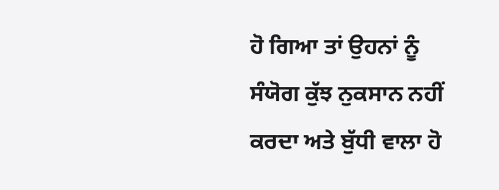ਹੋ ਗਿਆ ਤਾਂ ਉਹਨਾਂ ਨੂੰ ਸੰਯੋਗ ਕੁੱਝ ਨੁਕਸਾਨ ਨਹੀਂ ਕਰਦਾ ਅਤੇ ਬੁੱਧੀ ਵਾਲਾ ਹੋ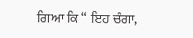ਗਿਆ ਕਿ “ ਇਹ ਚੰਗਾ,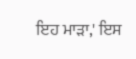ਇਹ ਮਾੜਾ,' ਇਸ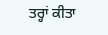ਤਰ੍ਹਾਂ ਕੀਤਾ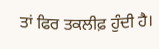ਤਾਂ ਫਿਰ ਤਕਲੀਫ਼ ਹੁੰਦੀ ਹੈ।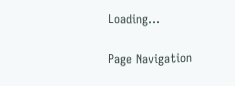Loading...

Page Navigation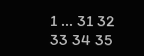1 ... 31 32 33 34 35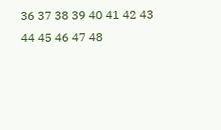36 37 38 39 40 41 42 43 44 45 46 47 48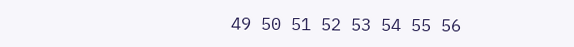49 50 51 52 53 54 55 56